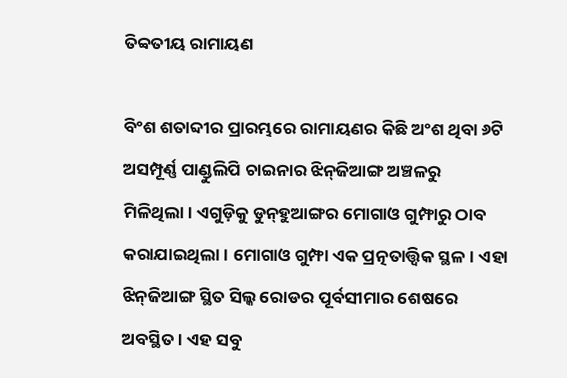ତିବ୍ବତୀୟ ରାମାୟଣ

ବିଂଶ ଶତାବ୍ଦୀର ପ୍ରାରମ୍ଭରେ ରାମାୟଣର କିଛି ଅଂଶ ଥିବା ୬ଟି ଅସମ୍ପୂର୍ଣ୍ଣ ପାଣ୍ଡୁଲିପି ଚାଇନାର ଝିନ୍‌ଜିଆଙ୍ଗ ଅଞ୍ଚଳରୁ ମିଳିଥିଲା। ଏଗୁଡ଼ିକୁ ଡୁନ୍‌ହୁଆଙ୍ଗର ମୋଗାଓ ଗୁମ୍ଫାରୁ ଠାବ କରାଯାଇଥିଲା। ମୋଗାଓ ଗୁମ୍ଫା ଏକ ପ୍ରତ୍ନତାତ୍ତ୍ୱିକ ସ୍ଥଳ। ଏହା ଝିନ୍‌ଜିଆଙ୍ଗ ସ୍ଥିତ ସିଲ୍କ ରୋଡର ପୂର୍ବସୀମାର ଶେଷରେ ଅବସ୍ଥିତ। ଏହ ସବୁ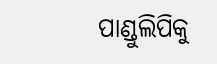ପାଣ୍ଡୁଲିପିକୁ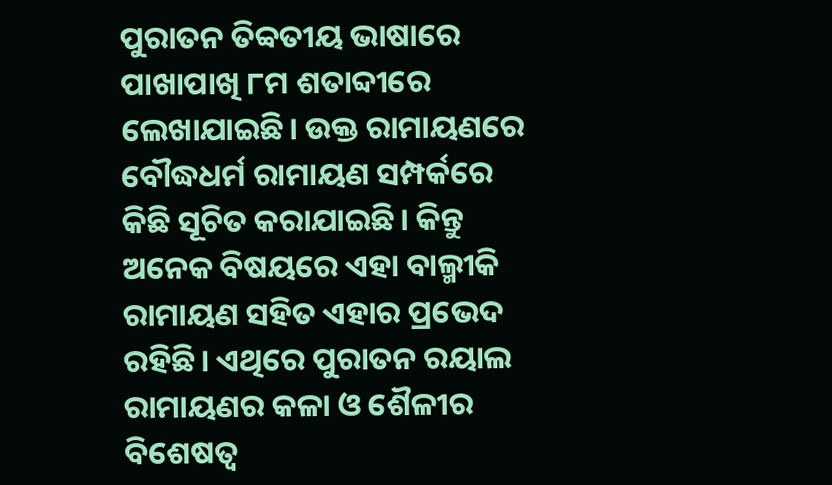ପୁରାତନ ତିବ୍ବତୀୟ ଭାଷାରେ ପାଖାପାଖି ୮ମ ଶତାବ୍ଦୀରେ ଲେଖାଯାଇଛି। ଉକ୍ତ ରାମାୟଣରେ ବୌଦ୍ଧଧର୍ମ ରାମାୟଣ ସମ୍ପର୍କରେ କିଛି ସୂଚିତ କରାଯାଇଛି। କିନ୍ତୁ ଅନେକ ବିଷୟରେ ଏହା ବାଲ୍ମୀକି ରାମାୟଣ ସହିତ ଏହାର ପ୍ରଭେଦ ରହିଛି। ଏଥିରେ ପୁରାତନ ରୟାଲ ରାମାୟଣର କଳା ଓ ଶୈଳୀର ବିଶେଷତ୍ୱ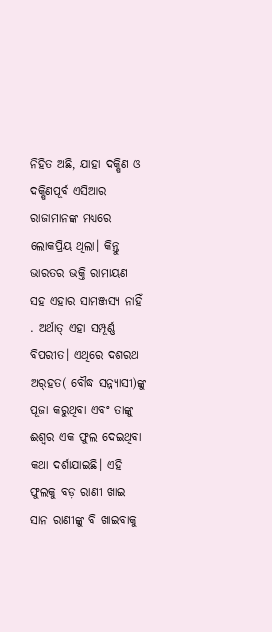ନିହିତ ଅଛି, ଯାହା ଦକ୍ଷିଣ ଓ ଦକ୍ଷିଣପୂର୍ବ ଏସିଆର ରାଜାମାନଙ୍କ ମଧ୍ୟରେ ଲୋକପ୍ରିୟ ଥିଲା। କିନ୍ତୁ ଭାରତର ଭକ୍ତି ରାମାୟଣ ସହ ଏହାର ସାମଞ୍ଜସ୍ୟ ନାହିଁ . ଅର୍ଥାତ୍‌ ଏହା ସମ୍ପୂର୍ଣ୍ଣ ବିପରୀତ। ଏଥିରେ ଦଶରଥ ଅର୍‌ହତ( ବୌଦ୍ଧ ସନ୍ନ୍ୟାସୀ)ଙ୍କୁ ପୂଜା କରୁଥିବା ଏବଂ ତାଙ୍କୁ ଈଶ୍ୱର ଏକ ଫୁଲ ଦେଇଥିବା କଥା ଦର୍ଶାଯାଇଛି। ଏହି ଫୁଲକୁ ବଡ଼ ରାଣୀ ଖାଇ ସାନ ରାଣୀଙ୍କୁ ବି ଖାଇବାକୁ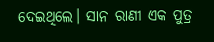ଦେଇଥିଲେ। ସାନ ରାଣୀ ଏକ ପୁତ୍ର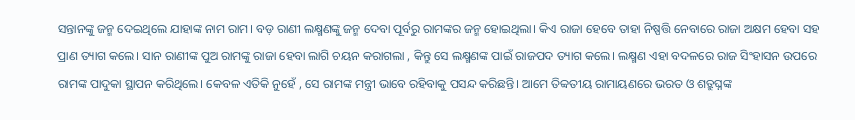ସନ୍ତାନଙ୍କୁ ଜନ୍ମ ଦେଇଥିଲେ ଯାହାଙ୍କ ନାମ ରାମ। ବଡ଼ ରାଣୀ ଲକ୍ଷ୍ମଣଙ୍କୁ ଜନ୍ମ ଦେବା ପୂର୍ବରୁ ରାମଙ୍କର ଜନ୍ମ ହୋଇଥିଲା। କିଏ ରାଜା ହେବେ ତାହା ନିଷ୍ପତ୍ତି ନେବାରେ ରାଜା ଅକ୍ଷମ ହେବା ସହ ପ୍ରାଣ ତ୍ୟାଗ କଲେ। ସାନ ରାଣୀଙ୍କ ପୁଅ ରାମଙ୍କୁ ରାଜା ହେବା ଲାଗି ଚୟନ କରାଗଲା , କିନ୍ତୁ ସେ ଲକ୍ଷ୍ମଣଙ୍କ ପାଇଁ ରାଜପଦ ତ୍ୟାଗ କଲେ। ଲକ୍ଷ୍ମଣ ଏହା ବଦଳରେ ରାଜ ସିଂହାସନ ଉପରେ ରାମଙ୍କ ପାଦୁକା ସ୍ଥାପନ କରିଥିଲେ। କେବଳ ଏତିକି ନୁହେଁ , ସେ ରାମଙ୍କ ମନ୍ତ୍ରୀ ଭାବେ ରହିବାକୁ ପସନ୍ଦ କରିଛନ୍ତି। ଆମେ ତିବ୍ବତୀୟ ରାମାୟଣରେ ଭରତ ଓ ଶତ୍ରୁଘ୍ନଙ୍କ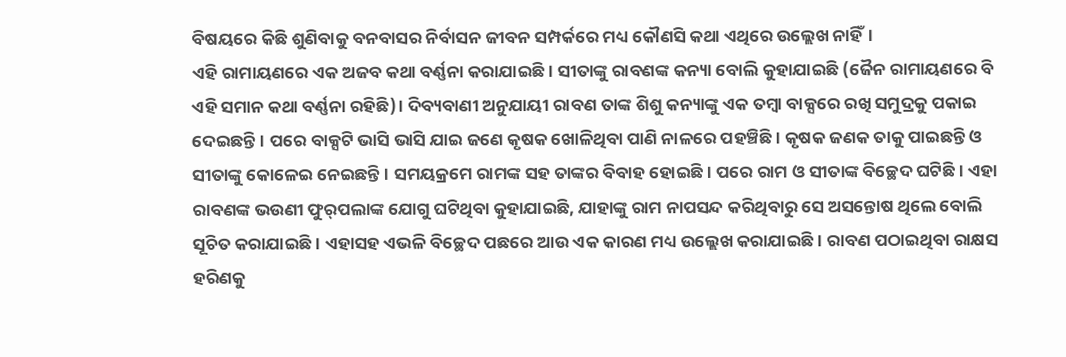ବିଷୟରେ କିଛି ଶୁଣିବାକୁ ବନବାସର ନିର୍ବାସନ ଜୀବନ ସମ୍ପର୍କରେ ମଧ୍ୟ କୌଣସି କଥା ଏଥିରେ ଉଲ୍ଲେଖ ନାହିଁ।
ଏହି ରାମାୟଣରେ ଏକ ଅଜବ କଥା ବର୍ଣ୍ଣନା କରାଯାଇଛି। ସୀତାଙ୍କୁ ରାବଣଙ୍କ କନ୍ୟା ବୋଲି କୁହାଯାଇଛି (ଜୈନ ରାମାୟଣରେ ବି ଏହି ସମାନ କଥା ବର୍ଣ୍ଣନା ରହିଛି)। ଦିବ୍ୟବାଣୀ ଅନୁଯାୟୀ ରାବଣ ତାଙ୍କ ଶିଶୁ କନ୍ୟାଙ୍କୁ ଏକ ତମ୍ବା ବାକ୍ସରେ ରଖି ସମୁଦ୍ରକୁ ପକାଇ ଦେଇଛନ୍ତି। ପରେ ବାକ୍ସଟି ଭାସି ଭାସି ଯାଇ ଜଣେ କୃଷକ ଖୋଳିଥିବା ପାଣି ନାଳରେ ପହଞ୍ଚିଛି। କୃଷକ ଜଣକ ତାକୁ ପାଇଛନ୍ତି ଓ ସୀତାଙ୍କୁ କୋଳେଇ ନେଇଛନ୍ତି। ସମୟକ୍ରମେ ରାମଙ୍କ ସହ ତାଙ୍କର ବିବାହ ହୋଇଛି। ପରେ ରାମ ଓ ସୀତାଙ୍କ ବିଚ୍ଛେଦ ଘଟିଛି। ଏହା ରାବଣଙ୍କ ଭଉଣୀ ଫୁର୍‌ପଲାଙ୍କ ଯୋଗୁ ଘଟିଥିବା କୁହାଯାଇଛି, ଯାହାଙ୍କୁ ରାମ ନାପସନ୍ଦ କରିଥିବାରୁ ସେ ଅସନ୍ତୋଷ ଥିଲେ ବୋଲି ସୂଚିତ କରାଯାଇଛି। ଏହାସହ ଏଭଳି ବିଚ୍ଛେଦ ପଛରେ ଆଉ ଏକ କାରଣ ମଧ୍ୟ ଉଲ୍ଲେଖ କରାଯାଇଛି। ରାବଣ ପଠାଇଥିବା ରାକ୍ଷସ ହରିଣକୁ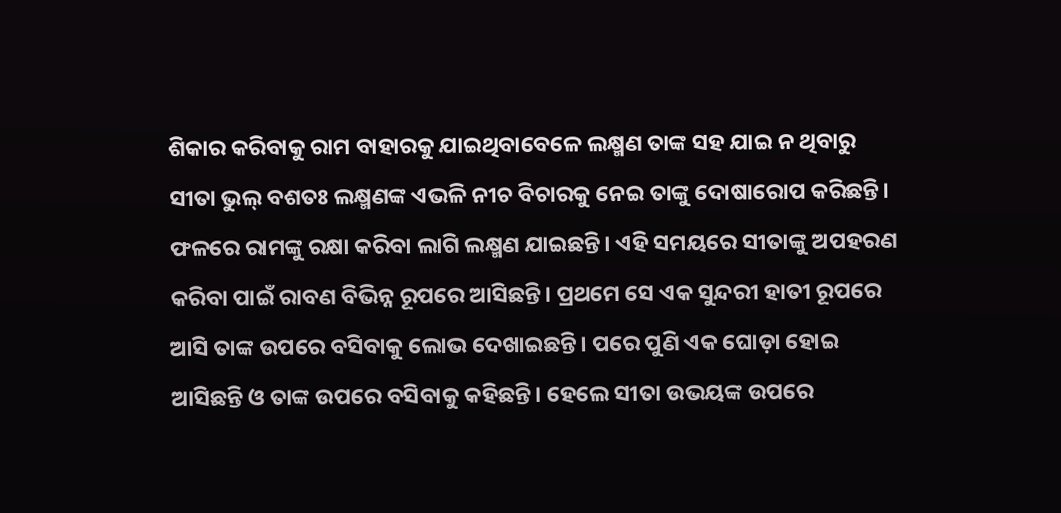ଶିକାର କରିବାକୁ ରାମ ବାହାରକୁ ଯାଇଥିବାବେଳେ ଲକ୍ଷ୍ମଣ ତାଙ୍କ ସହ ଯାଇ ନ ଥିବାରୁ ସୀତା ଭୁଲ୍‌ ବଶତଃ ଲକ୍ଷ୍ମଣଙ୍କ ଏଭଳି ନୀଚ ବିଚାରକୁ ନେଇ ତାଙ୍କୁ ଦୋଷାରୋପ କରିଛନ୍ତି। ଫଳରେ ରାମଙ୍କୁ ରକ୍ଷା କରିବା ଲାଗି ଲକ୍ଷ୍ମଣ ଯାଇଛନ୍ତି। ଏହି ସମୟରେ ସୀତାଙ୍କୁ ଅପହରଣ କରିବା ପାଇଁ ରାବଣ ବିଭିନ୍ନ ରୂପରେ ଆସିଛନ୍ତି। ପ୍ରଥମେ ସେ ଏକ ସୁନ୍ଦରୀ ହାତୀ ରୂପରେ ଆସି ତାଙ୍କ ଉପରେ ବସିବାକୁ ଲୋଭ ଦେଖାଇଛନ୍ତି। ପରେ ପୁଣି ଏକ ଘୋଡ଼ା ହୋଇ ଆସିଛନ୍ତି ଓ ତାଙ୍କ ଉପରେ ବସିବାକୁ କହିଛନ୍ତି। ହେଲେ ସୀତା ଉଭୟଙ୍କ ଉପରେ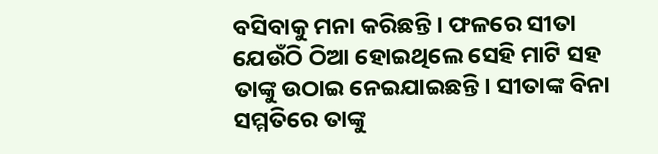ବସିବାକୁ ମନା କରିଛନ୍ତି। ଫଳରେ ସୀତା ଯେଉଁଠି ଠିଆ ହୋଇଥିଲେ ସେହି ମାଟି ସହ ତାଙ୍କୁ ଉଠାଇ ନେଇଯାଇଛନ୍ତି। ସୀତାଙ୍କ ବିନା ସମ୍ମତିରେ ତାଙ୍କୁ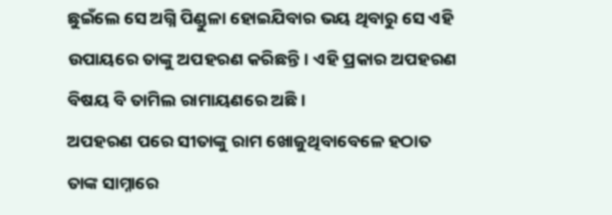ଛୁଇଁଲେ ସେ ଅଗ୍ନି ପିଣ୍ଡୁଳା ହୋଇଯିବାର ଭୟ ଥିବାରୁ ସେ ଏହି ଉପାୟରେ ତାଙ୍କୁ ଅପହରଣ କରିଛନ୍ତି। ଏହି ପ୍ରକାର ଅପହରଣ ବିଷୟ ବି ତାମିଲ ରାମାୟଣରେ ଅଛି।
ଅପହରଣ ପରେ ସୀତାଙ୍କୁ ରାମ ଖୋଜୁଥିବାବେଳେ ହଠାତ ତାଙ୍କ ସାମ୍ନାରେ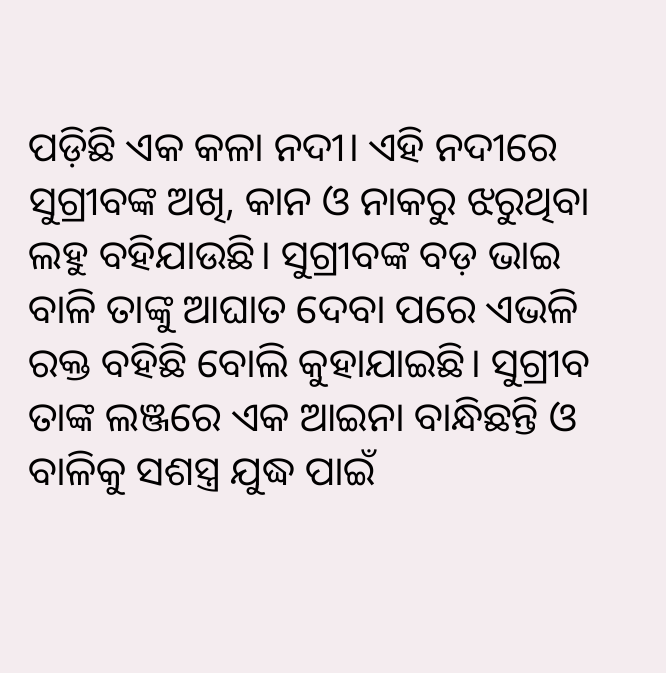ପଡ଼ିଛି ଏକ କଳା ନଦୀ। ଏହି ନଦୀରେ ସୁଗ୍ରୀବଙ୍କ ଅଖି, କାନ ଓ ନାକରୁ ଝରୁଥିବା ଲହୁ ବହିଯାଉଛି। ସୁଗ୍ରୀବଙ୍କ ବଡ଼ ଭାଇ ବାଳି ତାଙ୍କୁ ଆଘାତ ଦେବା ପରେ ଏଭଳି ରକ୍ତ ବହିଛି ବୋଲି କୁହାଯାଇଛି। ସୁଗ୍ରୀବ ତାଙ୍କ ଲଞ୍ଜରେ ଏକ ଆଇନା ବାନ୍ଧିଛନ୍ତି ଓ ବାଳିକୁ ସଶସ୍ତ୍ର ଯୁଦ୍ଧ ପାଇଁ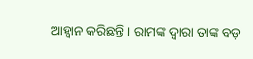ଆହ୍ବାନ କରିଛନ୍ତି । ରାମଙ୍କ ଦ୍ୱାରା ତାଙ୍କ ବଡ଼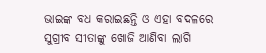ଭାଇଙ୍କ ବଧ କରାଇଛନ୍ତି ଓ ଏହା ବଦଳରେ ସୁଗ୍ରୀବ ସୀତାଙ୍କୁ ଖୋଜି ଆଣିବା ଲାଗି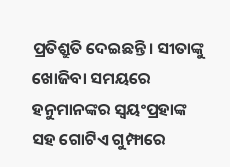ପ୍ରତିଶ୍ରୁତି ଦେଇଛନ୍ତି। ସୀତାଙ୍କୁ ଖୋଜିବା ସମୟରେ ହନୁମାନଙ୍କର ସ୍ବୟଂପ୍ରହାଙ୍କ ସହ ଗୋଟିଏ ଗୁମ୍ଫାରେ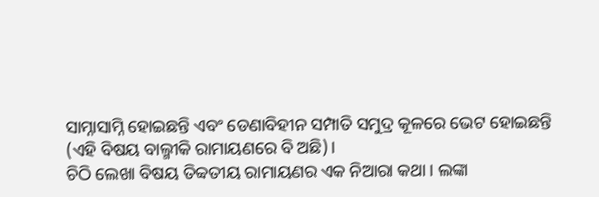ସାମ୍ନାସାମ୍ନି ହୋଇଛନ୍ତି ଏବଂ ଡେଣାବିହୀନ ସମ୍ପାତି ସମୁଦ୍ର କୂଳରେ ଭେଟ ହୋଇଛନ୍ତି (ଏହି ବିଷୟ ବାଲ୍ମୀକି ରାମାୟଣରେ ବି ଅଛି)।
ଚିଠି ଲେଖା ବିଷୟ ତିବ୍ବତୀୟ ରାମାୟଣର ଏକ ନିଆରା କଥା। ଲଙ୍କା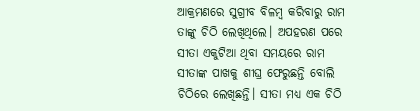ଆକ୍ରମଣରେ ସୁଗ୍ରୀବ ବିଳମ୍ବ କରିବାରୁ ରାମ ତାଙ୍କୁ ଚିଠି ଲେଖିଥିଲେ। ଅପହରଣ ପରେ ସୀତା ଏକୁଟିଆ ଥିବା ସମୟରେ ରାମ ସୀତାଙ୍କ ପାଖକୁ ଶୀଘ୍ର ଫେରୁଛନ୍ତି ବୋଲି ଚିଠିରେ ଲେଖିଛନ୍ତି। ସୀତା ମଧ୍ୟ ଏକ ଚିଠି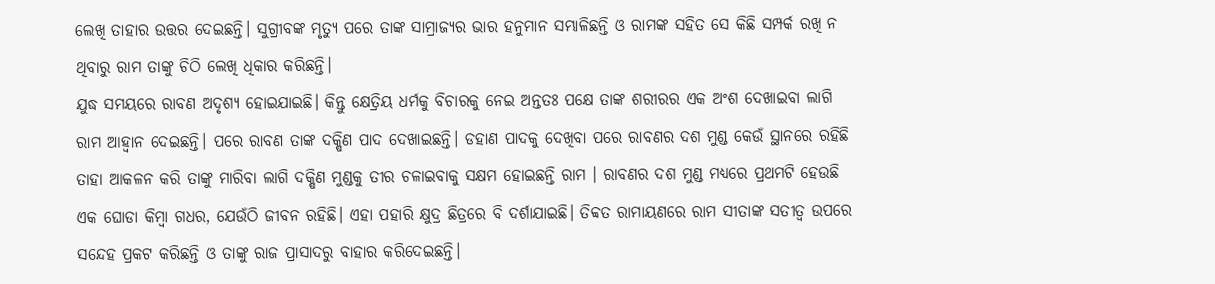ଲେଖି ତାହାର ଉତ୍ତର ଦେଇଛନ୍ତି। ସୁଗ୍ରୀବଙ୍କ ମୃତ୍ୟୁ ପରେ ତାଙ୍କ ସାମ୍ରାଜ୍ୟର ଭାର ହନୁମାନ ସମ୍ଭାଳିଛନ୍ତି ଓ ରାମଙ୍କ ସହିତ ସେ କିଛି ସମ୍ପର୍କ ରଖି ନ ଥିବାରୁ ରାମ ତାଙ୍କୁ ଚିଠି ଲେଖି ଧିକାର କରିଛନ୍ତି।
ଯୁଦ୍ଧ ସମୟରେ ରାବଣ ଅଦୃଶ୍ୟ ହୋଇଯାଇଛି। କିନ୍ତୁ କ୍ଷେତ୍ରିୟ ଧର୍ମକୁ ବିଚାରକୁ ନେଇ ଅନ୍ତତଃ ପକ୍ଷେ ତାଙ୍କ ଶରୀରର ଏକ ଅଂଶ ଦେଖାଇବା ଲାଗି ରାମ ଆହ୍ବାନ ଦେଇଛନ୍ତି। ପରେ ରାବଣ ତାଙ୍କ ଦକ୍ଷିଣ ପାଦ ଦେଖାଇଛନ୍ତି। ଡହାଣ ପାଦକୁ ଦେଖିବା ପରେ ରାବଣର ଦଶ ମୁଣ୍ଡ କେଉଁ ସ୍ଥାନରେ ରହିଛି ତାହା ଆକଳନ କରି ତାଙ୍କୁ ମାରିବା ଲାଗି ଦକ୍ଷିଣ ମୁଣ୍ଡକୁ ତୀର ଚଳାଇବାକୁ ସକ୍ଷମ ହୋଇଛନ୍ତି ରାମ । ରାବଣର ଦଶ ମୁଣ୍ଡ ମଧ୍ୟରେ ପ୍ରଥମଟି ହେଉଛି ଏକ ଘୋଡା କିମ୍ବା ଗଧର, ଯେଉଁଠି ଜୀବନ ରହିଛି। ଏହା ପହାରି କ୍ଷୁଦ୍ର ଛିତ୍ରରେ ବି ଦର୍ଶାଯାଇଛି। ତିବ୍ବତ ରାମାୟଣରେ ରାମ ସୀତାଙ୍କ ସତୀତ୍ୱ ଉପରେ ସନ୍ଦେହ ପ୍ରକଟ କରିଛନ୍ତି ଓ ତାଙ୍କୁ ରାଜ ପ୍ରାସାଦରୁ ବାହାର କରିଦେଇଛନ୍ତି।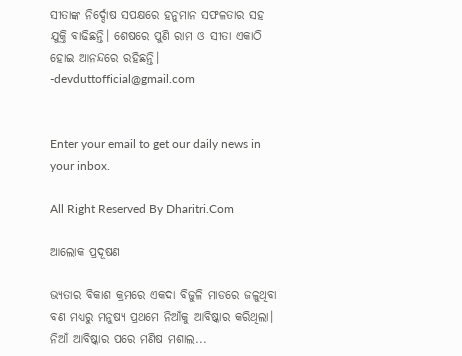ସୀତାଙ୍କ ନିର୍ଦ୍ଦୋଷ ସପକ୍ଷରେ ହନୁମାନ ସଫଳତାର ସହ ଯୁକ୍ତି ବାଢିଛନ୍ତି। ଶେଷରେ ପୁଣି ରାମ ଓ ସୀତା ଏକାଠି ହୋଇ ଆନନ୍ଦରେ ରହିଛନ୍ତି।
-devduttofficial@gmail.com


Enter your email to get our daily news in your inbox.

All Right Reserved By Dharitri.Com

ଆଲୋକ ପ୍ରଦୂଷଣ

ଭ୍ୟତାର ବିକାଶ କ୍ରମରେ ଏକଦା ବିଜୁଳି ମାଡରେ ଜଳୁଥିବା ବଣ ମଧ୍ୟରୁ ମନୁଷ୍ୟ ପ୍ରଥମେ ନିଆଁକୁ ଆବିଷ୍କାର କରିଥିଲା। ନିଆଁ ଆବିଷ୍କାର ପରେ ମଣିଷ ମଶାଲ...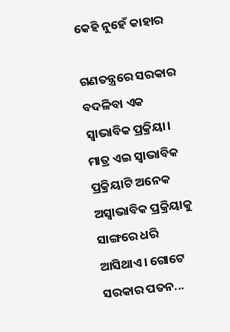କେହି ନୁହେଁ କାହାର

ଗଣତନ୍ତ୍ରରେ ସରକାର ବଦଳିବା ଏକ ସ୍ବାଭାବିକ ପ୍ରକ୍ରିୟା। ମାତ୍ର ଏଇ ସ୍ବାଭାବିକ ପ୍ରକ୍ରିୟାଟି ଅନେକ ଅସ୍ବାଭାବିକ ପ୍ରକ୍ରିୟାକୁ ସାଙ୍ଗରେ ଧରି ଆସିଥାଏ। ଗୋଟେ ସରକାର ପତନ...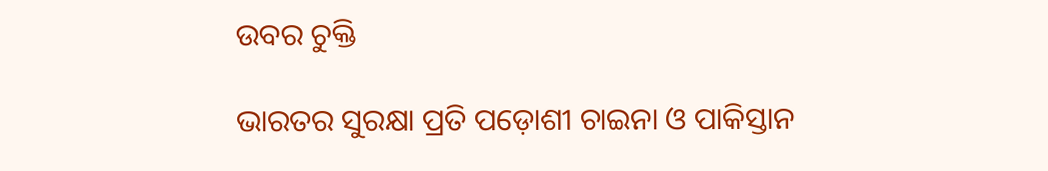ଉବର ଚୁକ୍ତି

ଭାରତର ସୁରକ୍ଷା ପ୍ରତି ପଡ଼ୋଶୀ ଚାଇନା ଓ ପାକିସ୍ତାନ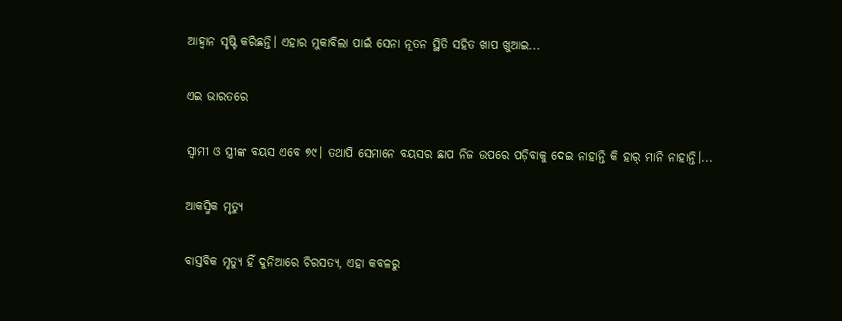ଆହ୍ବାନ ସୃଷ୍ଟି କରିଛନ୍ତି। ଏହାର ମୁକାବିଲା ପାଇଁ ସେନା ନୂତନ ସ୍ଥିତି ସହିତ ଖାପ ଖୁଆଇ...

ଏଇ ଭାରତରେ

ସ୍ବାମୀ ଓ ସ୍ତ୍ରୀଙ୍କ ବୟସ ଏବେ ୭୯। ତଥାପି ସେମାନେ ବୟସର ଛାପ ନିଜ ଉପରେ ପଡ଼ିବାକୁ ଦେଇ ନାହାନ୍ତି କି ହାର୍‌ ମାନି ନାହାନ୍ତି।...

ଆକସ୍ମିକ ମୃତ୍ୟୁ

ବାସ୍ତବିକ ମୃତ୍ୟୁ ହିଁ ଦୁନିଆରେ ଚିରସତ୍ୟ, ଏହା କବଳରୁ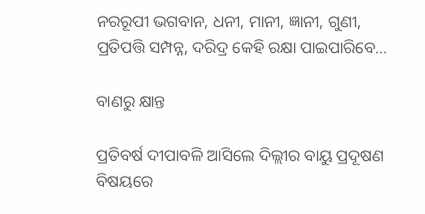ନରରୂପୀ ଭଗବାନ, ଧନୀ, ମାନୀ, ଜ୍ଞାନୀ, ଗୁଣୀ, ପ୍ରତିପତ୍ତି ସମ୍ପନ୍ନ, ଦରିଦ୍ର କେହି ରକ୍ଷା ପାଇପାରିବେ...

ବାଣରୁ କ୍ଷାନ୍ତ

ପ୍ରତିବର୍ଷ ଦୀପାବଳି ଆସିଲେ ଦିଲ୍ଲୀର ବାୟୁ ପ୍ରଦୂଷଣ ବିଷୟରେ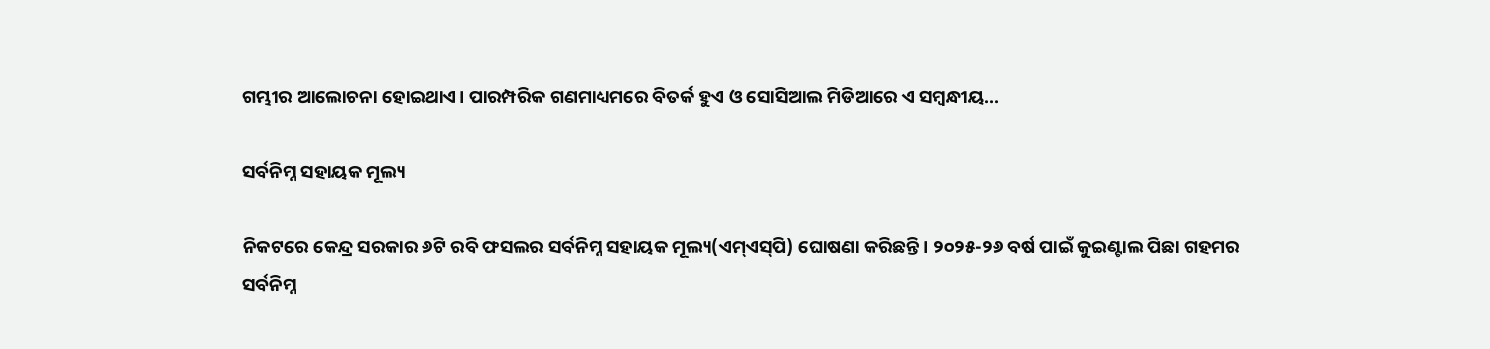ଗମ୍ଭୀର ଆଲୋଚନା ହୋଇଥାଏ। ପାରମ୍ପରିକ ଗଣମାଧ୍ୟମରେ ବିତର୍କ ହୁଏ ଓ ସୋସିଆଲ ମିଡିଆରେ ଏ ସମ୍ବନ୍ଧୀୟ...

ସର୍ବନିମ୍ନ ସହାୟକ ମୂଲ୍ୟ

ନିକଟରେ କେନ୍ଦ୍ର ସରକାର ୬ଟି ରବି ଫସଲର ସର୍ବନିମ୍ନ ସହାୟକ ମୂଲ୍ୟ(ଏମ୍‌ଏସ୍‌ପି) ଘୋଷଣା କରିଛନ୍ତି। ୨୦୨୫-୨୬ ବର୍ଷ ପାଇଁ କୁଇଣ୍ଟାଲ ପିଛା ଗହମର ସର୍ବନିମ୍ନ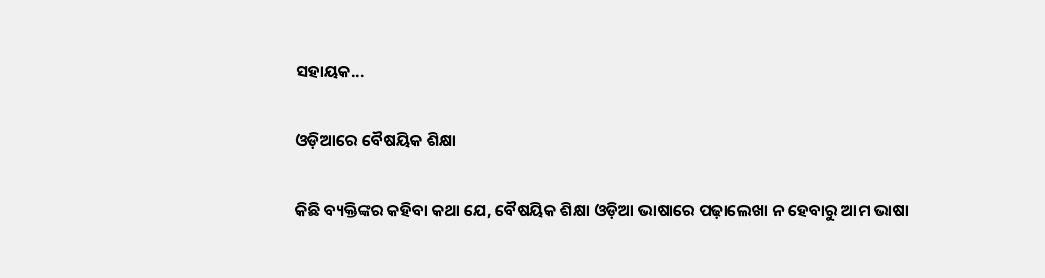ସହାୟକ...

ଓଡ଼ିଆରେ ବୈଷୟିକ ଶିକ୍ଷା

କିଛି ବ୍ୟକ୍ତିଙ୍କର କହିବା କଥା ଯେ, ବୈଷୟିକ ଶିକ୍ଷା ଓଡ଼ିଆ ଭାଷାରେ ପଢ଼ାଲେଖା ନ ହେବାରୁ ଆମ ଭାଷା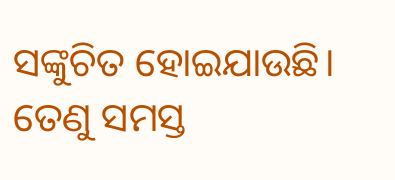ସଙ୍କୁଚିତ ହୋଇଯାଉଛି। ତେଣୁ ସମସ୍ତ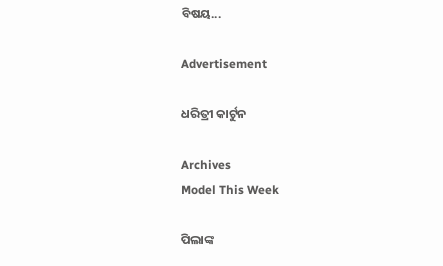ବିଷୟ...

Advertisement

ଧରିତ୍ରୀ କାର୍ଟୁନ

Archives
Model This Week

ପିଲାଙ୍କ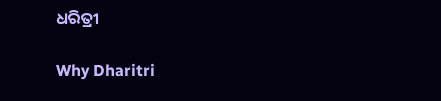ଧରିତ୍ରୀ

Why Dharitri